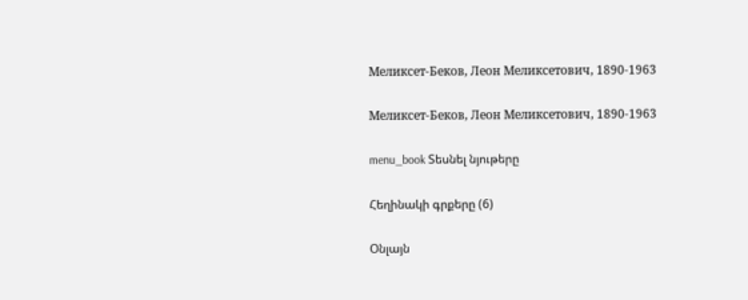Меликсет-Беков, Леон Меликсетович, 1890-1963

Меликсет-Беков, Леон Меликсетович, 1890-1963

menu_book Տեսնել նյութերը

Հեղինակի գրքերը (6)

Օնլայն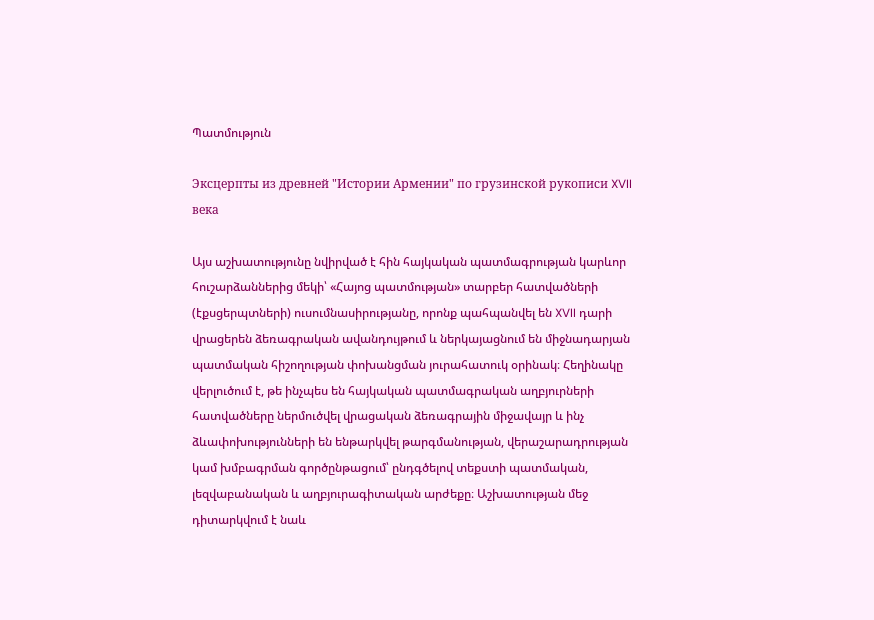Պատմություն

Эксцерпты из древней "Истории Армении" по грузинской рукописи XVII века

Այս աշխատությունը նվիրված է հին հայկական պատմագրության կարևոր հուշարձաններից մեկի՝ «Հայոց պատմության» տարբեր հատվածների (էքսցերպտների) ուսումնասիրությանը, որոնք պահպանվել են XVII դարի վրացերեն ձեռագրական ավանդույթում և ներկայացնում են միջնադարյան պատմական հիշողության փոխանցման յուրահատուկ օրինակ։ Հեղինակը վերլուծում է, թե ինչպես են հայկական պատմագրական աղբյուրների հատվածները ներմուծվել վրացական ձեռագրային միջավայր և ինչ ձևափոխությունների են ենթարկվել թարգմանության, վերաշարադրության կամ խմբագրման գործընթացում՝ ընդգծելով տեքստի պատմական, լեզվաբանական և աղբյուրագիտական արժեքը։ Աշխատության մեջ դիտարկվում է նաև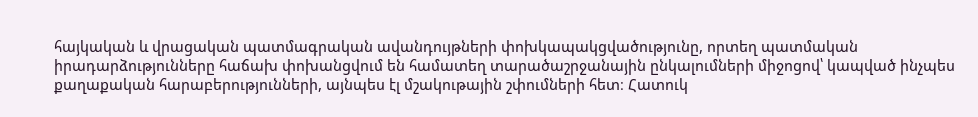հայկական և վրացական պատմագրական ավանդույթների փոխկապակցվածությունը, որտեղ պատմական իրադարձությունները հաճախ փոխանցվում են համատեղ տարածաշրջանային ընկալումների միջոցով՝ կապված ինչպես քաղաքական հարաբերությունների, այնպես էլ մշակութային շփումների հետ։ Հատուկ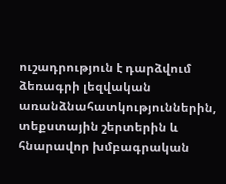ուշադրություն է դարձվում ձեռագրի լեզվական առանձնահատկություններին, տեքստային շերտերին և հնարավոր խմբագրական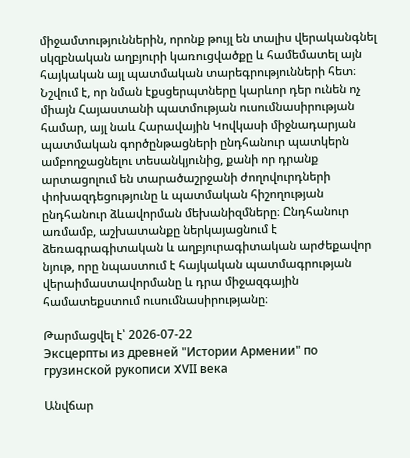միջամտություններին, որոնք թույլ են տալիս վերականգնել սկզբնական աղբյուրի կառուցվածքը և համեմատել այն հայկական այլ պատմական տարեգրությունների հետ։ Նշվում է, որ նման էքսցերպտները կարևոր դեր ունեն ոչ միայն Հայաստանի պատմության ուսումնասիրության համար, այլ նաև Հարավային Կովկասի միջնադարյան պատմական գործընթացների ընդհանուր պատկերն ամբողջացնելու տեսանկյունից, քանի որ դրանք արտացոլում են տարածաշրջանի ժողովուրդների փոխազդեցությունը և պատմական հիշողության ընդհանուր ձևավորման մեխանիզմները։ Ընդհանուր առմամբ, աշխատանքը ներկայացնում է ձեռագրագիտական և աղբյուրագիտական արժեքավոր նյութ, որը նպաստում է հայկական պատմագրության վերաիմաստավորմանը և դրա միջազգային համատեքստում ուսումնասիրությանը։

Թարմացվել է՝ 2026-07-22
Эксцерпты из древней "Истории Армении" по грузинской рукописи XVII века

Անվճար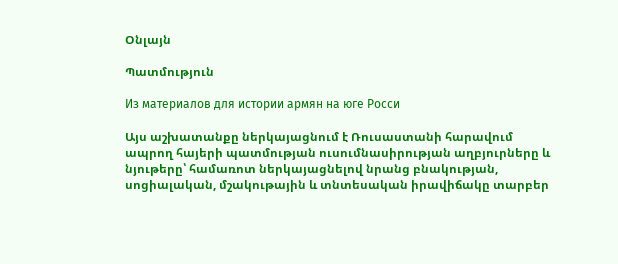Օնլայն

Պատմություն

Из материалов для истории армян на юге Росси

Այս աշխատանքը ներկայացնում է Ռուսաստանի հարավում ապրող հայերի պատմության ուսումնասիրության աղբյուրները և նյութերը՝ համառոտ ներկայացնելով նրանց բնակության, սոցիալական, մշակութային և տնտեսական իրավիճակը տարբեր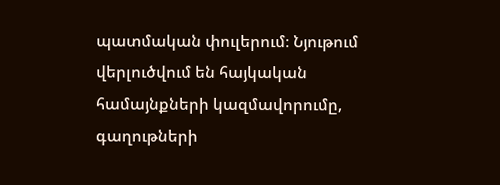պատմական փուլերում։ Նյութում վերլուծվում են հայկական համայնքների կազմավորումը, գաղութների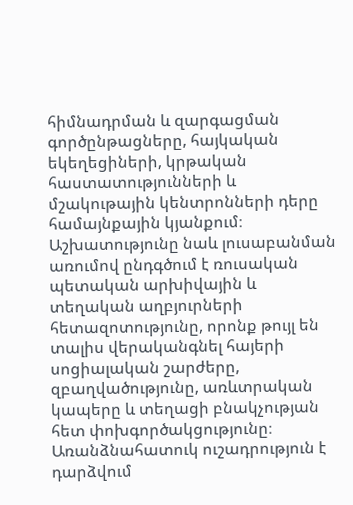հիմնադրման և զարգացման գործընթացները, հայկական եկեղեցիների, կրթական հաստատությունների և մշակութային կենտրոնների դերը համայնքային կյանքում։ Աշխատությունը նաև լուսաբանման առումով ընդգծում է ռուսական պետական արխիվային և տեղական աղբյուրների հետազոտությունը, որոնք թույլ են տալիս վերականգնել հայերի սոցիալական շարժերը, զբաղվածությունը, առևտրական կապերը և տեղացի բնակչության հետ փոխգործակցությունը։ Առանձնահատուկ ուշադրություն է դարձվում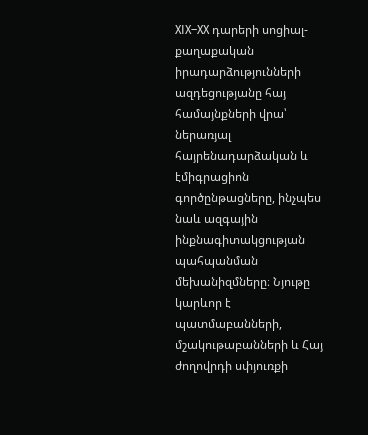XIX–XX դարերի սոցիալ-քաղաքական իրադարձությունների ազդեցությանը հայ համայնքների վրա՝ ներառյալ հայրենադարձական և էմիգրացիոն գործընթացները, ինչպես նաև ազգային ինքնագիտակցության պահպանման մեխանիզմները։ Նյութը կարևոր է պատմաբանների, մշակութաբանների և Հայ ժողովրդի սփյուռքի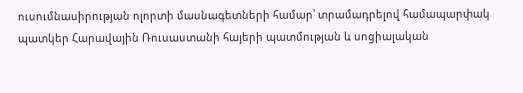ուսումնասիրության ոլորտի մասնագետների համար՝ տրամադրելով համապարփակ պատկեր Հարավային Ռուսաստանի հայերի պատմության և սոցիալական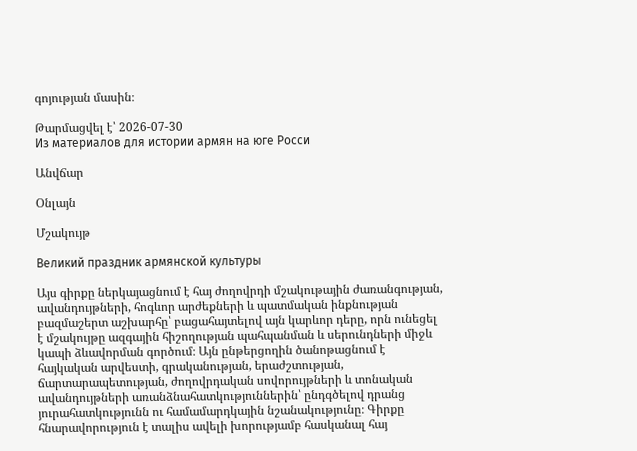գոյության մասին։

Թարմացվել է՝ 2026-07-30
Из материалов для истории армян на юге Росси

Անվճար

Օնլայն

Մշակույթ

Великий праздник армянской культуры

Այս գիրքը ներկայացնում է հայ ժողովրդի մշակութային ժառանգության, ավանդույթների, հոգևոր արժեքների և պատմական ինքնության բազմաշերտ աշխարհը՝ բացահայտելով այն կարևոր դերը, որն ունեցել է մշակույթը ազգային հիշողության պահպանման և սերունդների միջև կապի ձևավորման գործում։ Այն ընթերցողին ծանոթացնում է հայկական արվեստի, գրականության, երաժշտության, ճարտարապետության, ժողովրդական սովորույթների և տոնական ավանդույթների առանձնահատկություններին՝ ընդգծելով դրանց յուրահատկությունն ու համամարդկային նշանակությունը։ Գիրքը հնարավորություն է տալիս ավելի խորությամբ հասկանալ հայ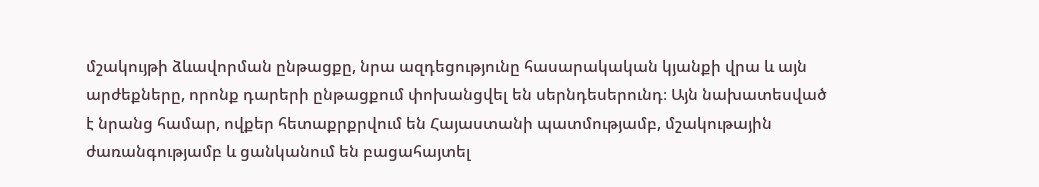մշակույթի ձևավորման ընթացքը, նրա ազդեցությունը հասարակական կյանքի վրա և այն արժեքները, որոնք դարերի ընթացքում փոխանցվել են սերնդեսերունդ։ Այն նախատեսված է նրանց համար, ովքեր հետաքրքրվում են Հայաստանի պատմությամբ, մշակութային ժառանգությամբ և ցանկանում են բացահայտել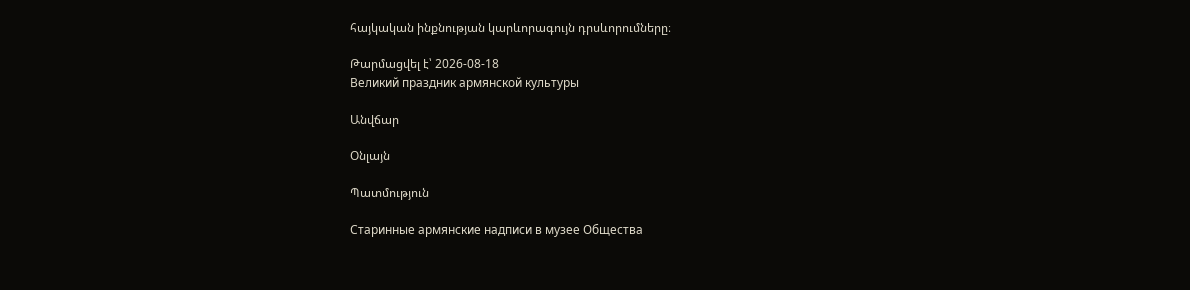հայկական ինքնության կարևորագույն դրսևորումները։

Թարմացվել է՝ 2026-08-18
Великий праздник армянской культуры

Անվճար

Օնլայն

Պատմություն

Старинные армянские надписи в музее Общества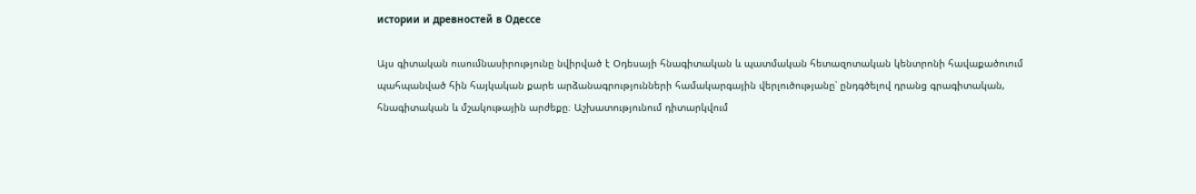истории и древностей в Одессе

Այս գիտական ուսումնասիրությունը նվիրված է Օդեսայի հնագիտական և պատմական հետազոտական կենտրոնի հավաքածուում պահպանված հին հայկական քարե արձանագրությունների համակարգային վերլուծությանը՝ ընդգծելով դրանց գրագիտական, հնագիտական և մշակութային արժեքը։ Աշխատությունում դիտարկվում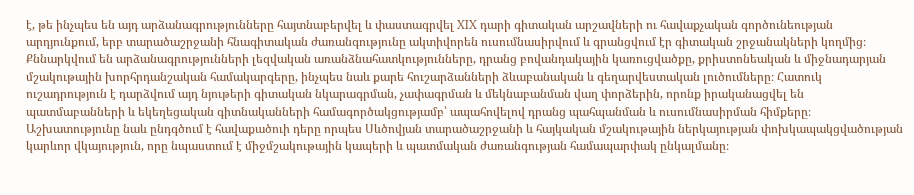է, թե ինչպես են այդ արձանագրությունները հայտնաբերվել և փաստագրվել XIX դարի գիտական արշավների ու հավաքչական գործունեության արդյունքում, երբ տարածաշրջանի հնագիտական ժառանգությունը ակտիվորեն ուսումնասիրվում և գրանցվում էր գիտական շրջանակների կողմից։ Քննարկվում են արձանագրությունների լեզվական առանձնահատկությունները, դրանց բովանդակային կառուցվածքը, քրիստոնեական և միջնադարյան մշակութային խորհրդանշական համակարգերը, ինչպես նաև քարե հուշարձանների ձևաբանական և գեղարվեստական լուծումները։ Հատուկ ուշադրություն է դարձվում այդ նյութերի գիտական նկարագրման, չափագրման և մեկնաբանման վաղ փորձերին, որոնք իրականացվել են պատմաբանների և եկեղեցական գիտնականների համագործակցությամբ՝ ապահովելով դրանց պահպանման և ուսումնասիրման հիմքերը։ Աշխատությունը նաև ընդգծում է հավաքածուի դերը որպես Սևծովյան տարածաշրջանի և հայկական մշակութային ներկայության փոխկապակցվածության կարևոր վկայություն, որը նպաստում է միջմշակութային կապերի և պատմական ժառանգության համապարփակ ընկալմանը։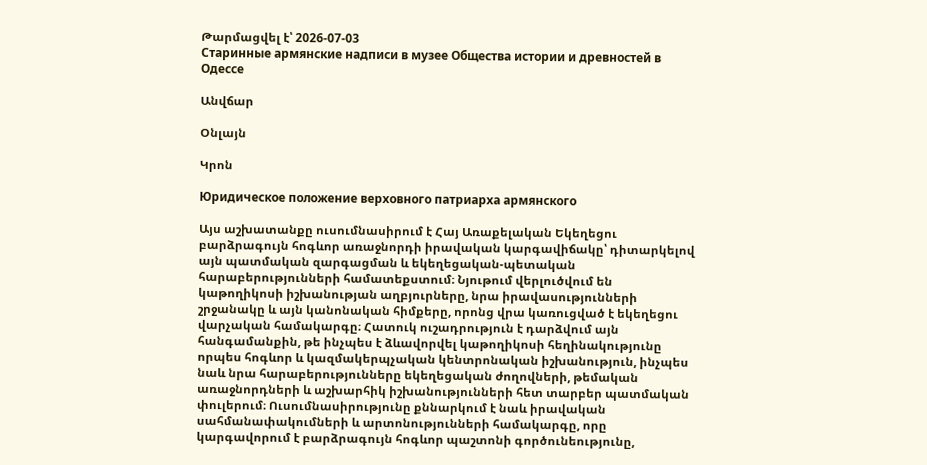Թարմացվել է՝ 2026-07-03
Старинные армянские надписи в музее Общества истории и древностей в Одессе

Անվճար

Օնլայն

Կրոն

Юридическое положение верховного патриарха армянского

Այս աշխատանքը ուսումնասիրում է Հայ Առաքելական Եկեղեցու բարձրագույն հոգևոր առաջնորդի իրավական կարգավիճակը՝ դիտարկելով այն պատմական զարգացման և եկեղեցական-պետական հարաբերությունների համատեքստում։ Նյութում վերլուծվում են կաթողիկոսի իշխանության աղբյուրները, նրա իրավասությունների շրջանակը և այն կանոնական հիմքերը, որոնց վրա կառուցված է եկեղեցու վարչական համակարգը։ Հատուկ ուշադրություն է դարձվում այն հանգամանքին, թե ինչպես է ձևավորվել կաթողիկոսի հեղինակությունը որպես հոգևոր և կազմակերպչական կենտրոնական իշխանություն, ինչպես նաև նրա հարաբերությունները եկեղեցական ժողովների, թեմական առաջնորդների և աշխարհիկ իշխանությունների հետ տարբեր պատմական փուլերում։ Ուսումնասիրությունը քննարկում է նաև իրավական սահմանափակումների և արտոնությունների համակարգը, որը կարգավորում է բարձրագույն հոգևոր պաշտոնի գործունեությունը,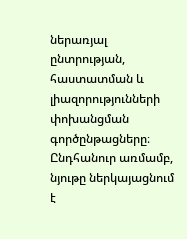ներառյալ ընտրության, հաստատման և լիազորությունների փոխանցման գործընթացները։ Ընդհանուր առմամբ, նյութը ներկայացնում է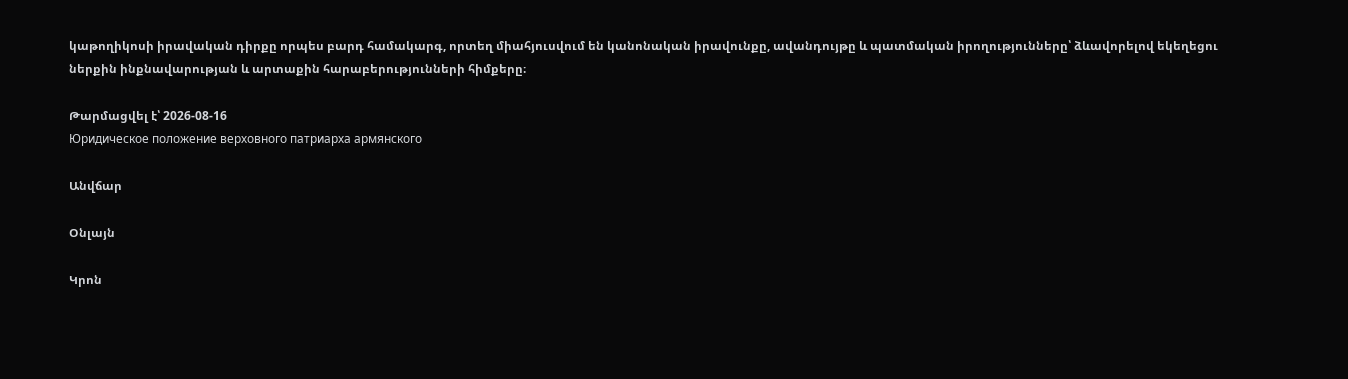կաթողիկոսի իրավական դիրքը որպես բարդ համակարգ, որտեղ միահյուսվում են կանոնական իրավունքը, ավանդույթը և պատմական իրողությունները՝ ձևավորելով եկեղեցու ներքին ինքնավարության և արտաքին հարաբերությունների հիմքերը։

Թարմացվել է՝ 2026-08-16
Юридическое положение верховного патриарха армянского

Անվճար

Օնլայն

Կրոն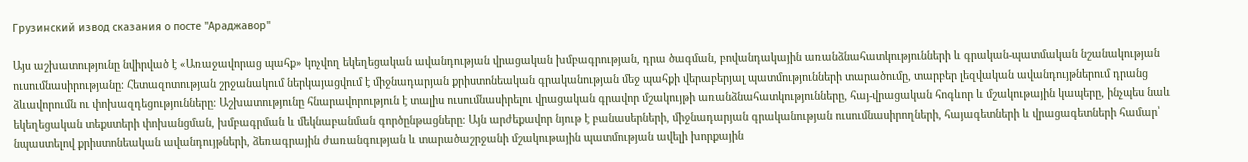Грузинский извод сказания о посте "Араджавор"

Այս աշխատությունը նվիրված է «Առաջավորաց պահք» կոչվող եկեղեցական ավանդության վրացական խմբագրության, դրա ծագման, բովանդակային առանձնահատկությունների և գրական-պատմական նշանակության ուսումնասիրությանը։ Հետազոտության շրջանակում ներկայացվում է միջնադարյան քրիստոնեական գրականության մեջ պահքի վերաբերյալ պատմությունների տարածումը, տարբեր լեզվական ավանդույթներում դրանց ձևավորումն ու փոխազդեցությունները։ Աշխատությունը հնարավորություն է տալիս ուսումնասիրելու վրացական գրավոր մշակույթի առանձնահատկությունները, հայ-վրացական հոգևոր և մշակութային կապերը, ինչպես նաև եկեղեցական տեքստերի փոխանցման, խմբագրման և մեկնաբանման գործընթացները։ Այն արժեքավոր նյութ է բանասերների, միջնադարյան գրականության ուսումնասիրողների, հայագետների և վրացագետների համար՝ նպաստելով քրիստոնեական ավանդույթների, ձեռագրային ժառանգության և տարածաշրջանի մշակութային պատմության ավելի խորքային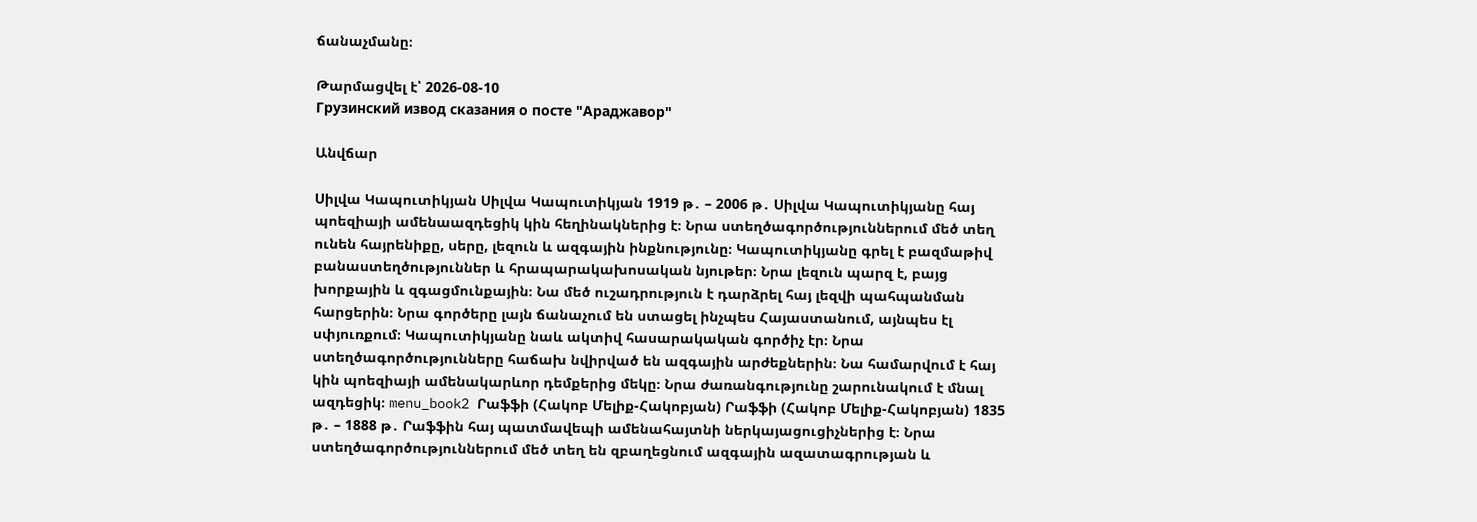ճանաչմանը։

Թարմացվել է՝ 2026-08-10
Грузинский извод сказания о посте "Араджавор"

Անվճար

Սիլվա Կապուտիկյան Սիլվա Կապուտիկյան 1919 թ․ – 2006 թ․ Սիլվա Կապուտիկյանը հայ պոեզիայի ամենաազդեցիկ կին հեղինակներից է։ Նրա ստեղծագործություններում մեծ տեղ ունեն հայրենիքը, սերը, լեզուն և ազգային ինքնությունը։ Կապուտիկյանը գրել է բազմաթիվ բանաստեղծություններ և հրապարակախոսական նյութեր։ Նրա լեզուն պարզ է, բայց խորքային և զգացմունքային։ Նա մեծ ուշադրություն է դարձրել հայ լեզվի պահպանման հարցերին։ Նրա գործերը լայն ճանաչում են ստացել ինչպես Հայաստանում, այնպես էլ սփյուռքում։ Կապուտիկյանը նաև ակտիվ հասարակական գործիչ էր։ Նրա ստեղծագործությունները հաճախ նվիրված են ազգային արժեքներին։ Նա համարվում է հայ կին պոեզիայի ամենակարևոր դեմքերից մեկը։ Նրա ժառանգությունը շարունակում է մնալ ազդեցիկ։ menu_book2 Րաֆֆի (Հակոբ Մելիք-Հակոբյան) Րաֆֆի (Հակոբ Մելիք-Հակոբյան) 1835 թ․ – 1888 թ․ Րաֆֆին հայ պատմավեպի ամենահայտնի ներկայացուցիչներից է։ Նրա ստեղծագործություններում մեծ տեղ են զբաղեցնում ազգային ազատագրության և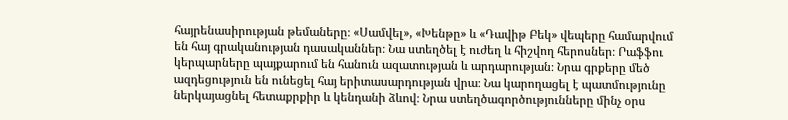հայրենասիրության թեմաները։ «Սամվել», «Խենթը» և «Դավիթ Բեկ» վեպերը համարվում են հայ գրականության դասականներ։ Նա ստեղծել է ուժեղ և հիշվող հերոսներ։ Րաֆֆու կերպարները պայքարում են հանուն ազատության և արդարության։ Նրա գրքերը մեծ ազդեցություն են ունեցել հայ երիտասարդության վրա։ Նա կարողացել է պատմությունը ներկայացնել հետաքրքիր և կենդանի ձևով։ Նրա ստեղծագործությունները մինչ օրս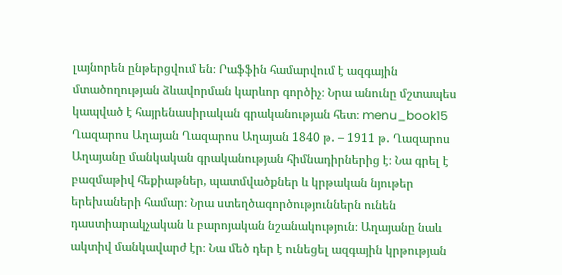լայնորեն ընթերցվում են։ Րաֆֆին համարվում է ազգային մտածողության ձևավորման կարևոր գործիչ։ Նրա անունը մշտապես կապված է հայրենասիրական գրականության հետ։ menu_book15 Ղազարոս Աղայան Ղազարոս Աղայան 1840 թ․ – 1911 թ․ Ղազարոս Աղայանը մանկական գրականության հիմնադիրներից է։ Նա գրել է բազմաթիվ հեքիաթներ, պատմվածքներ և կրթական նյութեր երեխաների համար։ Նրա ստեղծագործություններն ունեն դաստիարակչական և բարոյական նշանակություն։ Աղայանը նաև ակտիվ մանկավարժ էր։ Նա մեծ դեր է ունեցել ազգային կրթության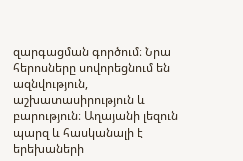զարգացման գործում։ Նրա հերոսները սովորեցնում են ազնվություն, աշխատասիրություն և բարություն։ Աղայանի լեզուն պարզ և հասկանալի է երեխաների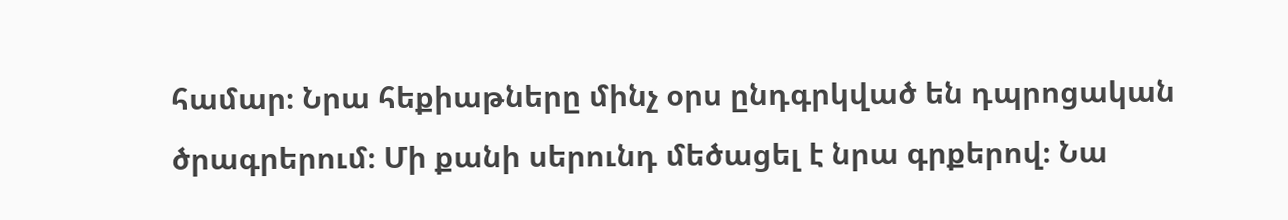համար։ Նրա հեքիաթները մինչ օրս ընդգրկված են դպրոցական ծրագրերում։ Մի քանի սերունդ մեծացել է նրա գրքերով։ Նա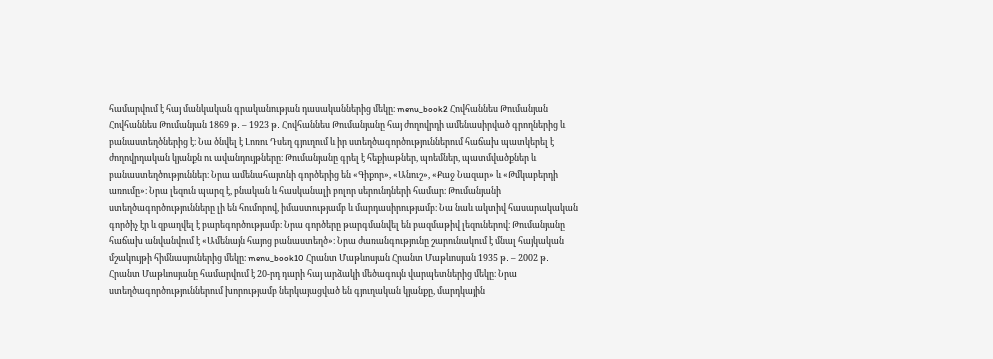համարվում է հայ մանկական գրականության դասականներից մեկը։ menu_book2 Հովհաննես Թումանյան Հովհաննես Թումանյան 1869 թ․ – 1923 թ․ Հովհաննես Թումանյանը հայ ժողովրդի ամենասիրված գրողներից և բանաստեղծներից է։ Նա ծնվել է Լոռու Դսեղ գյուղում և իր ստեղծագործություններում հաճախ պատկերել է ժողովրդական կյանքն ու ավանդույթները։ Թումանյանը գրել է հեքիաթներ, պոեմներ, պատմվածքներ և բանաստեղծություններ։ Նրա ամենահայտնի գործերից են «Գիքոր», «Անուշ», «Քաջ Նազար» և «Թմկաբերդի առումը»։ Նրա լեզուն պարզ է, բնական և հասկանալի բոլոր սերունդների համար։ Թումանյանի ստեղծագործությունները լի են հումորով, իմաստությամբ և մարդասիրությամբ։ Նա նաև ակտիվ հասարակական գործիչ էր և զբաղվել է բարեգործությամբ։ Նրա գործերը թարգմանվել են բազմաթիվ լեզուներով։ Թումանյանը հաճախ անվանվում է «Ամենայն հայոց բանաստեղծ»։ Նրա ժառանգությունը շարունակում է մնալ հայկական մշակույթի հիմնասյուներից մեկը։ menu_book10 Հրանտ Մաթևոսյան Հրանտ Մաթևոսյան 1935 թ․ – 2002 թ․ Հրանտ Մաթևոսյանը համարվում է 20-րդ դարի հայ արձակի մեծագույն վարպետներից մեկը։ Նրա ստեղծագործություններում խորությամբ ներկայացված են գյուղական կյանքը, մարդկային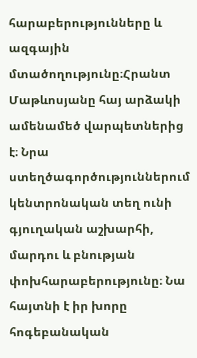հարաբերությունները և ազգային մտածողությունը։Հրանտ Մաթևոսյանը հայ արձակի ամենամեծ վարպետներից է։ Նրա ստեղծագործություններում կենտրոնական տեղ ունի գյուղական աշխարհի, մարդու և բնության փոխհարաբերությունը։ Նա հայտնի է իր խորը հոգեբանական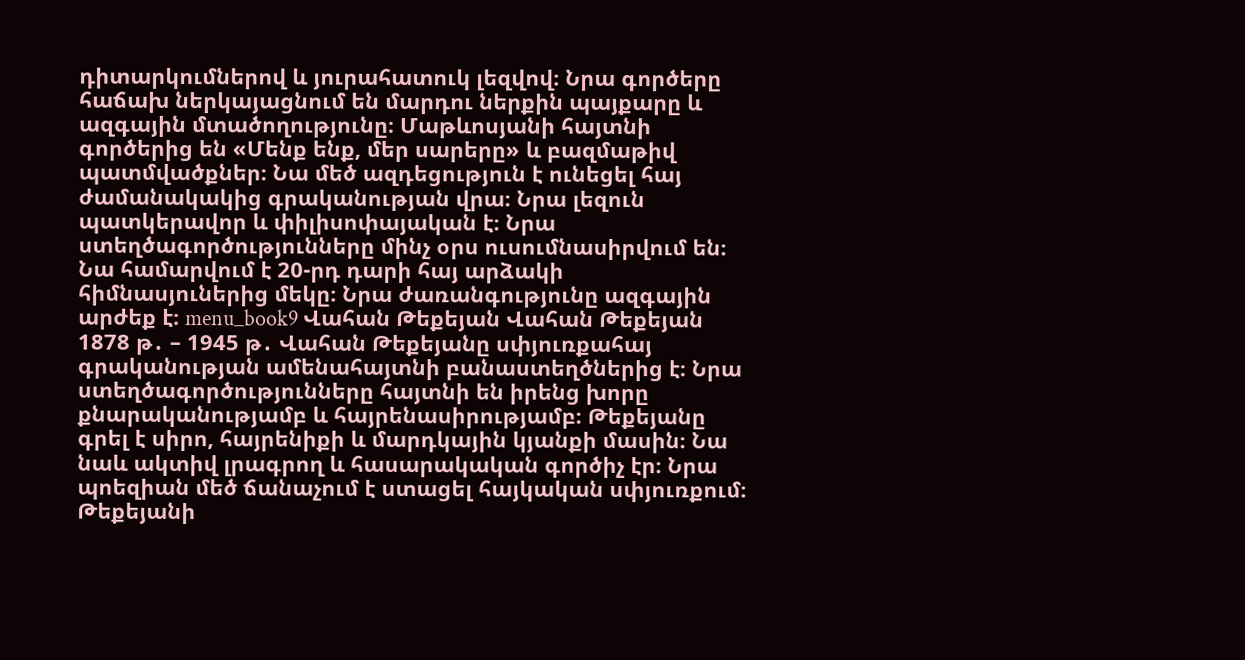դիտարկումներով և յուրահատուկ լեզվով։ Նրա գործերը հաճախ ներկայացնում են մարդու ներքին պայքարը և ազգային մտածողությունը։ Մաթևոսյանի հայտնի գործերից են «Մենք ենք, մեր սարերը» և բազմաթիվ պատմվածքներ։ Նա մեծ ազդեցություն է ունեցել հայ ժամանակակից գրականության վրա։ Նրա լեզուն պատկերավոր և փիլիսոփայական է։ Նրա ստեղծագործությունները մինչ օրս ուսումնասիրվում են։ Նա համարվում է 20-րդ դարի հայ արձակի հիմնասյուներից մեկը։ Նրա ժառանգությունը ազգային արժեք է։ menu_book9 Վահան Թեքեյան Վահան Թեքեյան 1878 թ․ – 1945 թ․ Վահան Թեքեյանը սփյուռքահայ գրականության ամենահայտնի բանաստեղծներից է։ Նրա ստեղծագործությունները հայտնի են իրենց խորը քնարականությամբ և հայրենասիրությամբ։ Թեքեյանը գրել է սիրո, հայրենիքի և մարդկային կյանքի մասին։ Նա նաև ակտիվ լրագրող և հասարակական գործիչ էր։ Նրա պոեզիան մեծ ճանաչում է ստացել հայկական սփյուռքում։ Թեքեյանի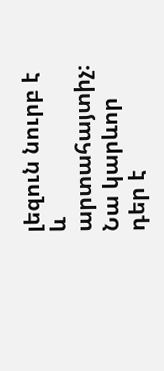լեզուն նուրբ է և արտահայտիչ։ Նա կարևոր դեր է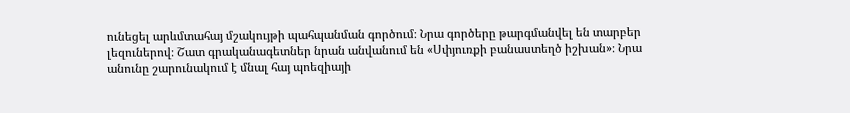ունեցել արևմտահայ մշակույթի պահպանման գործում։ Նրա գործերը թարգմանվել են տարբեր լեզուներով։ Շատ գրականագետներ նրան անվանում են «Սփյուռքի բանաստեղծ իշխան»։ Նրա անունը շարունակում է մնալ հայ պոեզիայի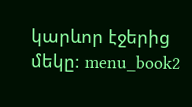կարևոր էջերից մեկը։ menu_book2